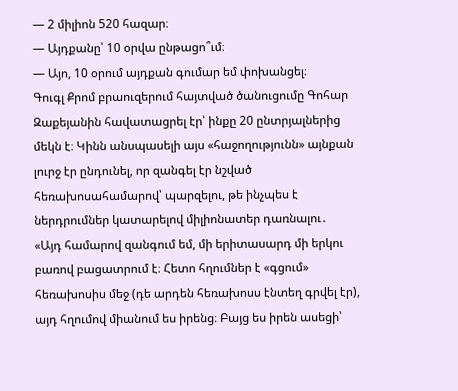— 2 միլիոն 520 հազար։
— Այդքանը՝ 10 օրվա ընթացո՞ւմ։
— Այո, 10 օրում այդքան գումար եմ փոխանցել։
Գուգլ Քրոմ բրաուզերում հայտված ծանուցումը Գոհար Զաքեյանին հավատացրել էր՝ ինքը 20 ընտրյալներից մեկն է։ Կինն անսպասելի այս «հաջողությունն» այնքան լուրջ էր ընդունել, որ զանգել էր նշված հեռախոսահամարով՝ պարզելու, թե ինչպես է ներդրումներ կատարելով միլիոնատեր դառնալու․
«Այդ համարով զանգում եմ, մի երիտասարդ մի երկու բառով բացատրում է։ Հետո հղումներ է «գցում» հեռախոսիս մեջ (դե արդեն հեռախոսս էնտեղ գրվել էր), այդ հղումով միանում ես իրենց։ Բայց ես իրեն ասեցի՝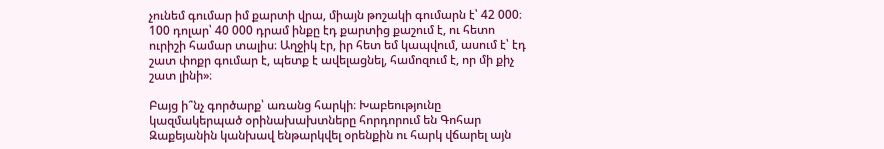չունեմ գումար իմ քարտի վրա, միայն թոշակի գումարն է՝ 42 000։ 100 դոլար՝ 40 000 դրամ ինքը էդ քարտից քաշում է, ու հետո ուրիշի համար տալիս։ Աղջիկ էր, իր հետ եմ կապվում, ասում է՝ էդ շատ փոքր գումար է, պետք է ավելացնել, համոզում է, որ մի քիչ շատ լինի»։

Բայց ի՞նչ գործարք՝ առանց հարկի։ Խաբեությունը կազմակերպած օրինախախտները հորդորում են Գոհար Զաքեյանին կանխավ ենթարկվել օրենքին ու հարկ վճարել այն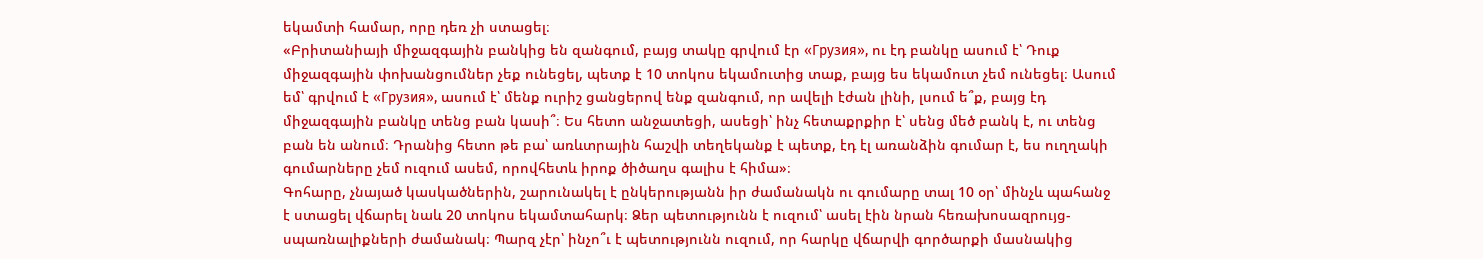եկամտի համար, որը դեռ չի ստացել։
«Բրիտանիայի միջազգային բանկից են զանգում, բայց տակը գրվում էր «Грузия», ու էդ բանկը ասում է՝ Դուք միջազգային փոխանցումներ չեք ունեցել, պետք է 10 տոկոս եկամուտից տաք, բայց ես եկամուտ չեմ ունեցել։ Ասում եմ՝ գրվում է «Грузия», ասում է՝ մենք ուրիշ ցանցերով ենք զանգում, որ ավելի էժան լինի, լսում ե՞ք, բայց էդ միջազգային բանկը տենց բան կասի՞։ Ես հետո անջատեցի, ասեցի՝ ինչ հետաքրքիր է՝ սենց մեծ բանկ է, ու տենց բան են անում։ Դրանից հետո թե բա՝ առևտրային հաշվի տեղեկանք է պետք, էդ էլ առանձին գումար է, ես ուղղակի գումարները չեմ ուզում ասեմ, որովհետև իրոք ծիծաղս գալիս է հիմա»։
Գոհարը, չնայած կասկածներին, շարունակել է ընկերությանն իր ժամանակն ու գումարը տալ 10 օր՝ մինչև պահանջ է ստացել վճարել նաև 20 տոկոս եկամտահարկ։ Ձեր պետությունն է ուզում՝ ասել էին նրան հեռախոսազրույց-սպառնալիքների ժամանակ։ Պարզ չէր՝ ինչո՞ւ է պետությունն ուզում, որ հարկը վճարվի գործարքի մասնակից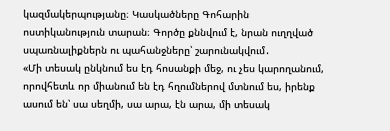կազմակերպությանը։ Կասկածները Գոհարին ոստիկանություն տարան։ Գործը քննվում է, նրան ուղղված սպառնալիքներն ու պահանջները՝ շարունակվում․
«Մի տեսակ ընկնում ես էդ հոսանքի մեջ, ու չես կարողանում, որովհետև որ միանում են էդ հղումներով մտնում ես, իրենք ասում են՝ սա սեղմի, սա արա, էն արա, մի տեսակ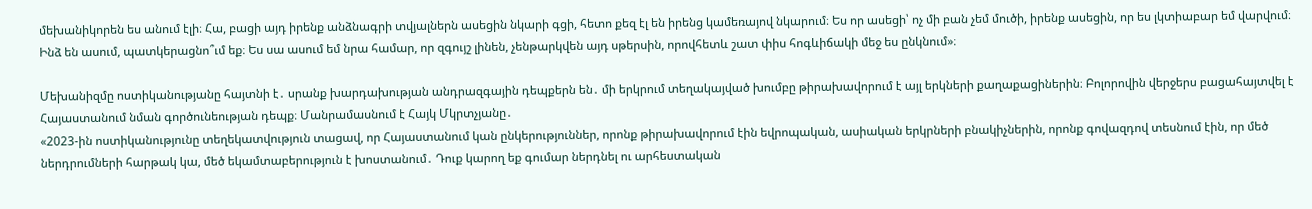մեխանիկորեն ես անում էլի։ Հա, բացի այդ իրենք անձնագրի տվյալներն ասեցին նկարի գցի, հետո քեզ էլ են իրենց կամեռայով նկարում։ Ես որ ասեցի՝ ոչ մի բան չեմ մուծի, իրենք ասեցին, որ ես լկտիաբար եմ վարվում։ Ինձ են ասում, պատկերացնո՞ւմ եք։ Ես սա ասում եմ նրա համար, որ զգույշ լինեն, չենթարկվեն այդ սթերսին, որովհետև շատ փիս հոգևիճակի մեջ ես ընկնում»։

Մեխանիզմը ոստիկանությանը հայտնի է․ սրանք խարդախության անդրազգային դեպքերն են․ մի երկրում տեղակայված խումբը թիրախավորում է այլ երկների քաղաքացիներին։ Բոլորովին վերջերս բացահայտվել է Հայաստանում նման գործունեության դեպք։ Մանրամասնում է Հայկ Մկրտչյանը․
«2023-ին ոստիկանությունը տեղեկատվություն տացավ, որ Հայաստանում կան ընկերություններ, որոնք թիրախավորում էին եվրոպական, ասիական երկրների բնակիչներին, որոնք գովազդով տեսնում էին, որ մեծ ներդրումների հարթակ կա, մեծ եկամտաբերություն է խոստանում․ Դուք կարող եք գումար ներդնել ու արհեստական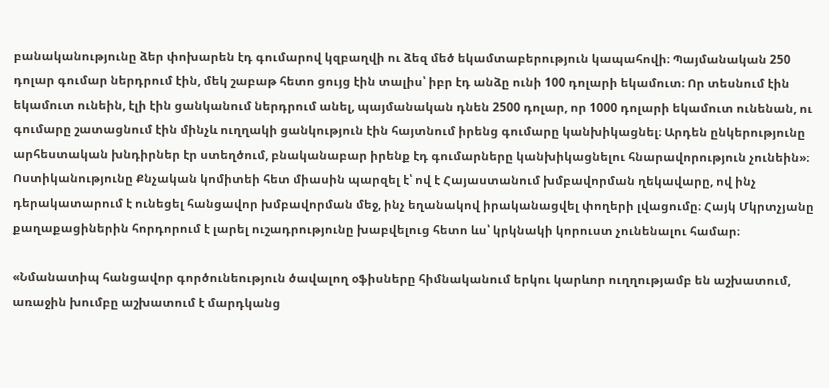բանականությունը ձեր փոխարեն էդ գումարով կզբաղվի ու ձեզ մեծ եկամտաբերություն կապահովի։ Պայմանական 250 դոլար գումար ներդրում էին, մեկ շաբաթ հետո ցույց էին տալիս՝ իբր էդ անձը ունի 100 դոլարի եկամուտ։ Որ տեսնում էին եկամուտ ունեին, էլի էին ցանկանում ներդրում անել, պայմանական դնեն 2500 դոլար, որ 1000 դոլարի եկամուտ ունենան, ու գումարը շատացնում էին մինչև ուղղակի ցանկություն էին հայտնում իրենց գումարը կանխիկացնել։ Արդեն ընկերությունը արհեստական խնդիրներ էր ստեղծում, բնականաբար իրենք էդ գումարները կանխիկացնելու հնարավորություն չունեին»։
Ոստիկանությունը Քնչական կոմիտեի հետ միասին պարզել է՝ ով է Հայաստանում խմբավորման ղեկավարը, ով ինչ դերակատարում է ունեցել հանցավոր խմբավորման մեջ, ինչ եղանակով իրականացվել փողերի լվացումը։ Հայկ Մկրտչյանը քաղաքացիներին հորդորում է լարել ուշադրությունը խաբվելուց հետո ևս՝ կրկնակի կորուստ չունենալու համար։

«Նմանատիպ հանցավոր գործունեություն ծավալող օֆիսները հիմնականում երկու կարևոր ուղղությամբ են աշխատում, առաջին խումբը աշխատում է մարդկանց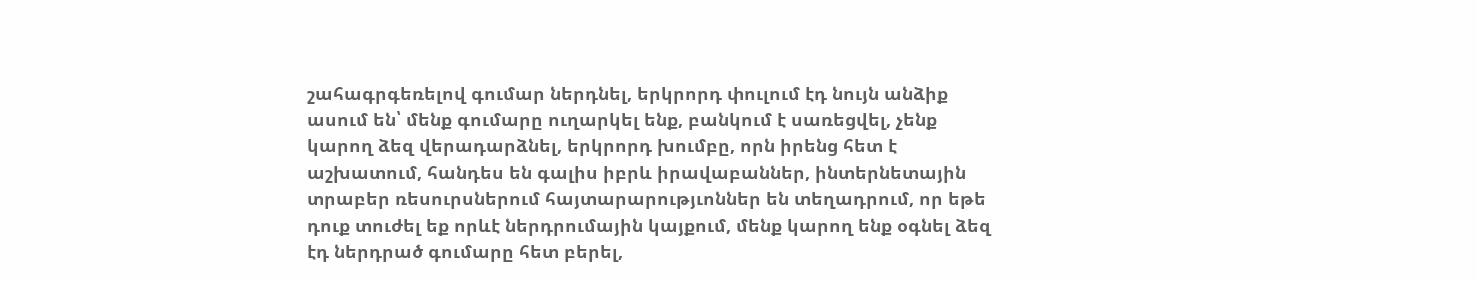շահագրգեռելով գումար ներդնել, երկրորդ փուլում էդ նույն անձիք ասում են՝ մենք գումարը ուղարկել ենք, բանկում է սառեցվել, չենք կարող ձեզ վերադարձնել, երկրորդ խումբը, որն իրենց հետ է աշխատում, հանդես են գալիս իբրև իրավաբաններ, ինտերնետային տրաբեր ռեսուրսներում հայտարարությւոններ են տեղադրում, որ եթե դուք տուժել եք որևէ ներդրումային կայքում, մենք կարող ենք օգնել ձեզ էդ ներդրած գումարը հետ բերել,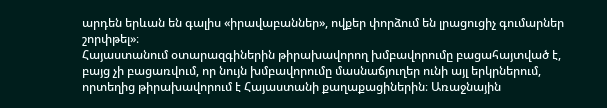արդեն երևան են գալիս «իրավաբաններ», ովքեր փորձում են լրացուցիչ գումարներ շորփթել»։
Հայաստանում օտարազգիներին թիրախավորող խմբավորումը բացահայտված է, բայց չի բացառվում, որ նույն խմբավորումը մասնաճյուղեր ունի այլ երկրներում, որտեղից թիրախավորում է Հայաստանի քաղաքացիներին։ Առաջնային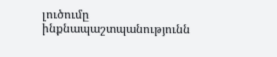լուծումը ինքնապաշտպանությունն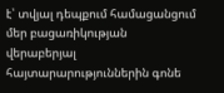է՝ տվյալ դեպքում համացանցում մեր բացառիկության վերաբերյալ հայտարարություններին գոնե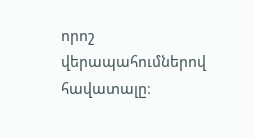որոշ վերապահումներով հավատալը։